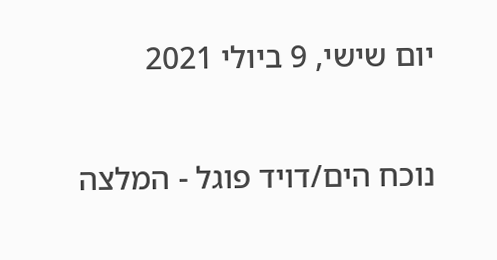יום שישי, 9 ביולי 2021

נוכח הים/דויד פוגל - המלצה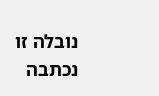נובלה זו נכתבה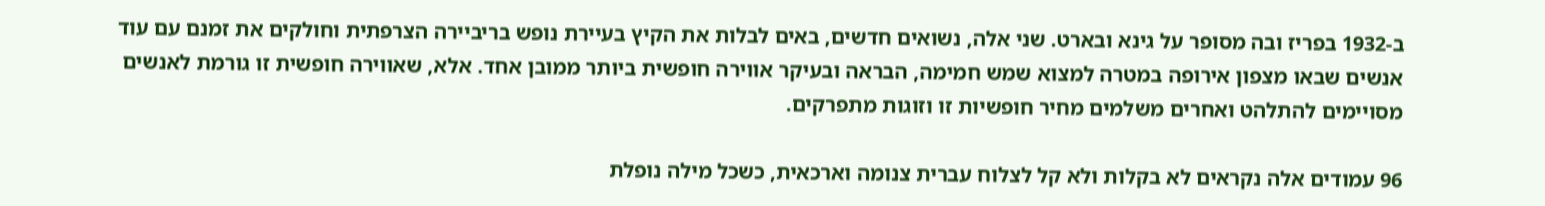ב-1932 בפריז ובה מסופר על גינא ובארט. שני אלה, נשואים חדשים, באים לבלות את הקיץ בעיירת נופש בריביירה הצרפתית וחולקים את זמנם עם עוד אנשים שבאו מצפון אירופה במטרה למצוא שמש חמימה, הבראה ובעיקר אווירה חופשית ביותר ממובן אחד. אלא, שאווירה חופשית זו גורמת לאנשים מסויימים להתלהט ואחרים משלמים מחיר חופשיות זו וזוגות מתפרקים.

96 עמודים אלה נקראים לא בקלות ולא קל לצלוח עברית צנומה וארכאית, כשכל מילה נופלת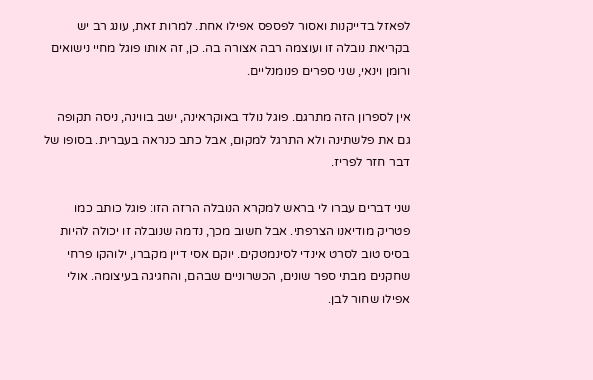לפאזל בדייקנות ואסור לפספס אפילו אחת. למרות זאת, עונג רב יש בקריאת נובלה זו ועוצמה רבה אצורה בה. כן, זה אותו פוגל מחיי נישואים ורומן וינאי, שני ספרים פנומנליים.

אין לספרון הזה מתרגם. פוגל נולד באוקראינה, ישב בווינה, ניסה תקופה גם את פלשתינה ולא התרגל למקום, אבל כתב כנראה בעברית. בסופו של דבר חזר לפריז.

שני דברים עברו לי בראש למקרא הנובלה הרזה הזו: פוגל כותב כמו פטריק מודיאנו הצרפתי. אבל חשוב מכך, נדמה שנובלה זו יכולה להיות בסיס טוב לסרט אינדי לסינמטקים. יוקם אסי דיין מקברו, ילוהקו פרחי שחקנים מבתי ספר שונים, הכשרוניים שבהם, והחגיגה בעיצומה. אולי אפילו שחור לבן.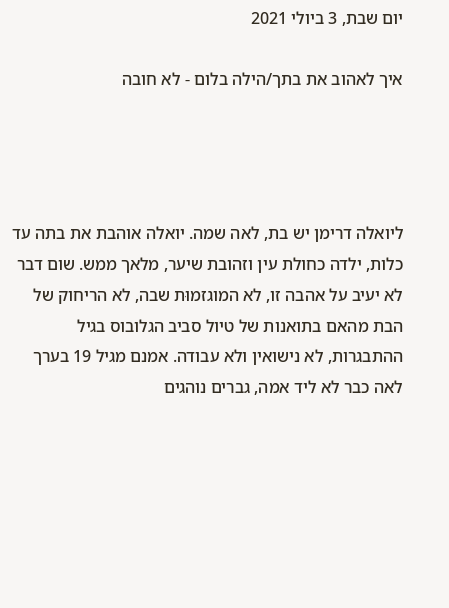יום שבת, 3 ביולי 2021

איך לאהוב את בתך/הילה בלום - לא חובה




ליואלה דרימן יש בת, לאה שמה. יואלה אוהבת את בתה עד כלות, ילדה כחולת עין וזהובת שיער, מלאך ממש. שום דבר לא יעיב על אהבה זו, לא המוגזמוּת שבה, לא הריחוק של הבת מהאם בתואנות של טיול סביב הגלובוס בגיל ההתבגרות, לא נישואין ולא עבודה. אמנם מגיל 19 בערך לאה כבר לא ליד אמה, גברים נוהגים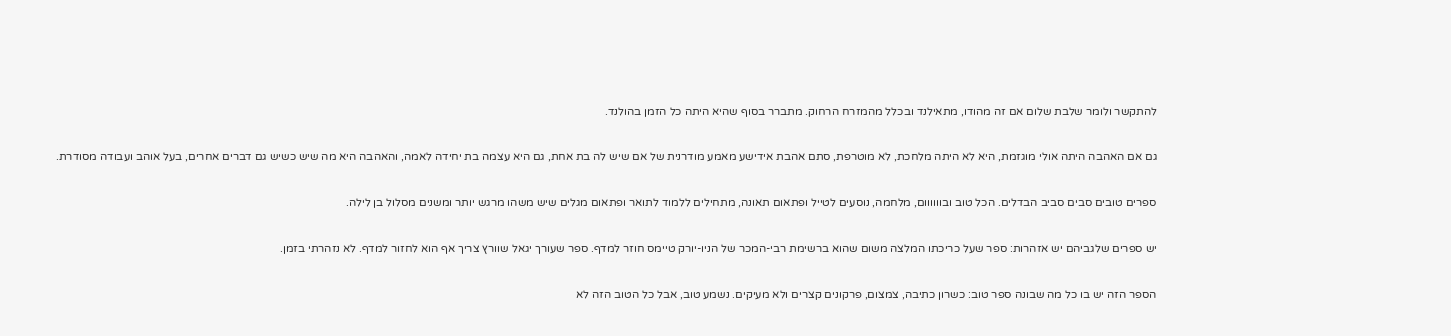להתקשר ולומר שלבת שלום אם זה מהודו, מתאילנד ובכלל מהמזרח הרחוק. מתברר בסוף שהיא היתה כל הזמן בהולנד.

גם אם האהבה היתה אולי מוגזמת, היא לא היתה מלחכת, לא מוטרפת, סתם אהבת אידישע מאמע מודרנית של אם שיש לה בת אחת, גם היא עצמה בת יחידה לאמה, והאהבה היא מה שיש כשיש גם דברים אחרים, בעל אוהב ועבודה מסודרת.

ספרים טובים סבים סביב הבדלים. הכל טוב ובוווווום, מלחמה, נוסעים לטייל ופתאום תאונה, מתחילים ללמוד לתואר ופתאום מגלים שיש משהו מרגש יותר ומשנים מסלול בן לילה.

יש ספרים שלגביהם יש אזהרות: ספר שעל כריכתו המלצה משום שהוא ברשימת רבי-המכר של הניו-יורק טיימס חוזר למדף. ספר שעורך יגאל שוורץ צריך אף הוא לחזור למדף. לא נזהרתי בזמן.

הספר הזה יש בו כל מה שבונה ספר טוב: כשרון כתיבה, צמצום, פרקונים קצרים ולא מעיקים. נשמע טוב, אבל כל הטוב הזה לא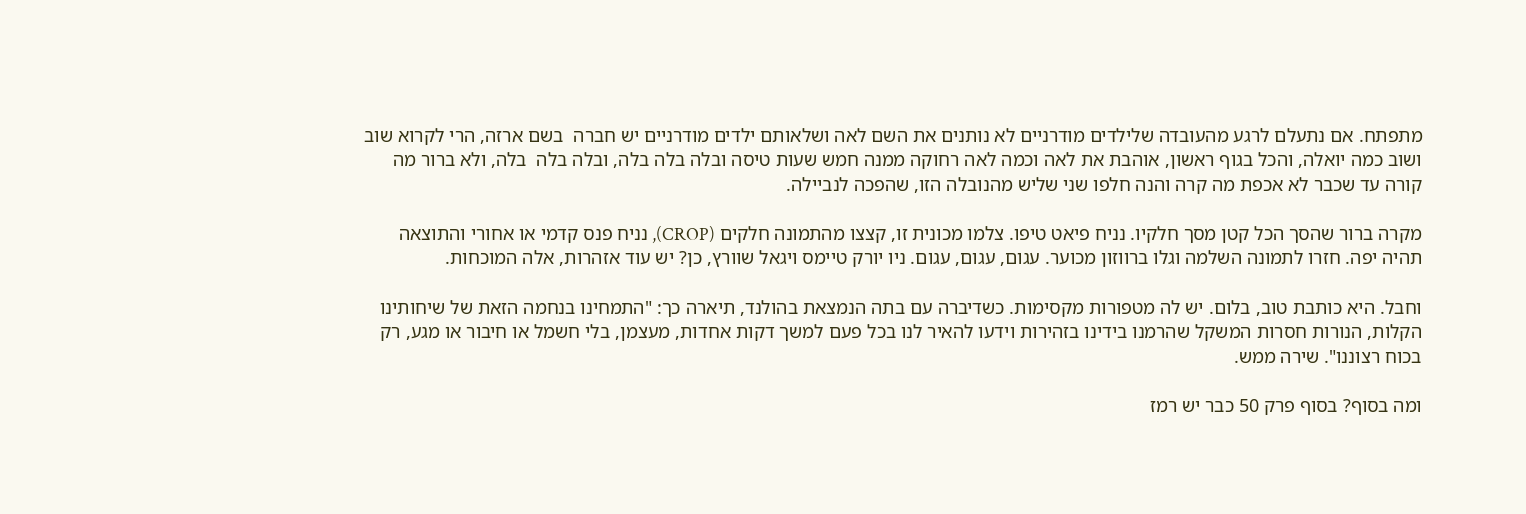מתפתח. אם נתעלם לרגע מהעובדה שלילדים מודרניים לא נותנים את השם לאה ושלאותם ילדים מודרניים יש חברה  בשם ארזה, הרי לקרוא שוב ושוב כמה יואלה, והכל בגוף ראשון, אוהבת את לאה וכמה לאה רחוקה ממנה חמש שעות טיסה ובלה בלה בלה, ובלה בלה  בלה, ולא ברור מה קורה עד שכבר לא אכפת מה קרה והנה חלפו שני שליש מהנובלה הזו, שהפכה לנביילה.

מקרה ברור שהסך הכל קטן מסך חלקיו. נניח פיאט טיפו. צלמו מכונית זו, קצצו מהתמונה חלקים (CROP), נניח פנס קדמי או אחורי והתוצאה תהיה יפה. חזרו לתמונה השלמה וגלו ברווזון מכוער. עגום, עגום, עגום. ניו יורק טיימס ויגאל שוורץ, כן? יש עוד אזהרות, אלה המוכחות.

וחבל. היא כותבת טוב, בלום. יש לה מטפורות מקסימות. כשדיברה עם בתה הנמצאת בהולנד, תיארה כך: "התמחינו בנחמה הזאת של שיחותינו הקלות, הנורות חסרות המשקל שהרמנו בידינו בזהירות וידעו להאיר לנו בכל פעם למשך דקות אחדות, מעצמן, בלי חשמל או חיבור או מגע, רק בכוח רצוננו". שירה ממש.

ומה בסוף? בסוף פרק 50 כבר יש רמז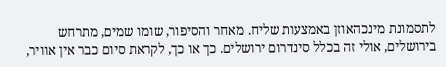לתסמונת מינכהאוזן באמצעות שליח. מאחר והסיפור, שומו שמים, מתרחש בירושלים, אולי זה בכלל סינדרום ירושלים. כך או כך, לקראת סיום כבר אין אוויר,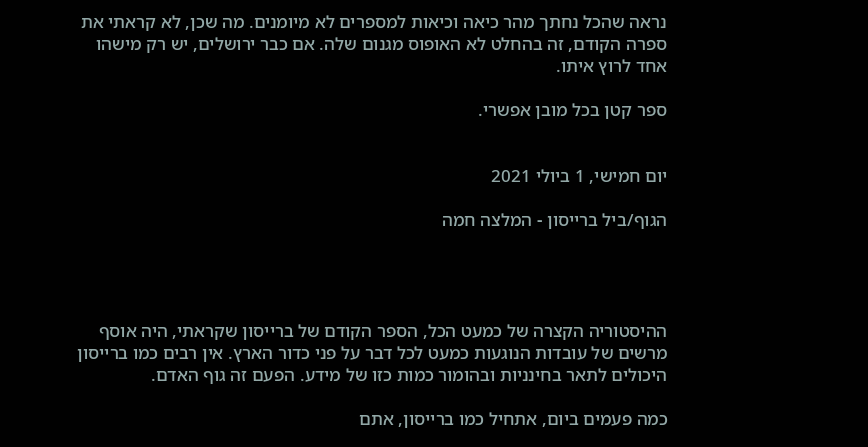נראה שהכל נחתך מהר כיאה וכיאות למספרים לא מיומנים. מה שכן, לא קראתי את ספרה הקודם, זה בהחלט לא האופוס מגנום שלה. אם כבר ירושלים, יש רק מישהו אחד לרוץ איתו.

ספר קטן בכל מובן אפשרי.


יום חמישי, 1 ביולי 2021

הגוף/ביל ברייסון - המלצה חמה




ההיסטוריה הקצרה של כמעט הכל, הספר הקודם של ברייסון שקראתי, היה אוסף מרשים של עובדות הנוגעות כמעט לכל דבר על פני כדור הארץ. אין רבים כמו ברייסון היכולים לתאר בחינניות ובהומור כמות כזו של מידע. הפעם זה גוף האדם.

כמה פעמים ביום, אתחיל כמו ברייסון, אתם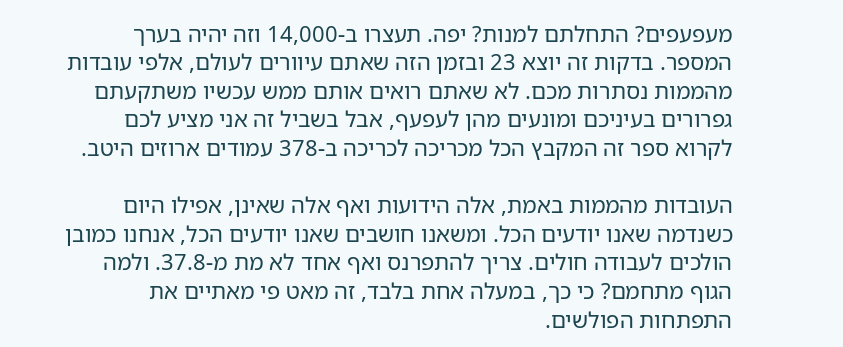מעפעפים? התחלתם למנות? יפה. תעצרו ב-14,000 וזה יהיה בערך המספר. בדקות זה יוצא 23 ובזמן הזה שאתם עיוורים לעולם, אלפי עובדות מהממות נסתרות מכם. לא שאתם רואים אותם ממש עכשיו משתקעתם גפרורים בעיניכם ומונעים מהן לעפעף, אבל בשביל זה אני מציע לכם לקרוא ספר זה המקבץ הכל מכריכה לכריכה ב-378 עמודים ארוזים היטב.

העובדות מהממות באמת, אלה הידועות ואף אלה שאינן, אפילו היום כשנדמה שאנו יודעים הכל. ומשאנו חושבים שאנו יודעים הכל, אנחנו כמובן הולכים לעבודה חולים. צריך להתפרנס ואף אחד לא מת מ-37.8. ולמה הגוף מתחמם? כי כך, במעלה אחת בלבד, זה מאט פי מאתיים את התפתחות הפולשים.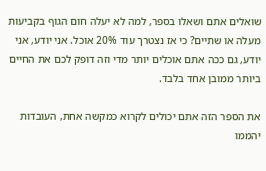שואלים אתם ושאלו בספר, למה לא יעלה חום הגוף בקביעות מעלה או שתיים? כי אז נצטרך עוד 20% אוכל. אני יודע, אני יודע, גם ככה אתם אוכלים יותר מדי וזה דופק לכם את החיים ביותר ממובן אחד בלבד.

את הספר הזה אתם יכולים לקרוא כמקשה אחת, העובדות יהממו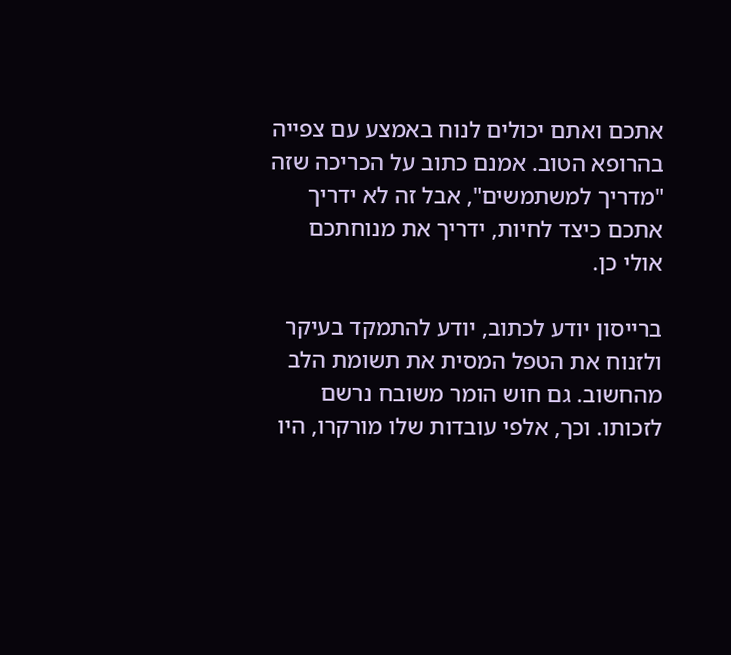אתכם ואתם יכולים לנוח באמצע עם צפייה בהרופא הטוב. אמנם כתוב על הכריכה שזה "מדריך למשתמשים", אבל זה לא ידריך אתכם כיצד לחיות, ידריך את מנוחתכם אולי כן.

ברייסון יודע לכתוב, יודע להתמקד בעיקר ולזנוח את הטפל המסית את תשומת הלב מהחשוב. גם חוש הומר משובח נרשם לזכותו. וכך, אלפי עובדות שלו מורקרו, היו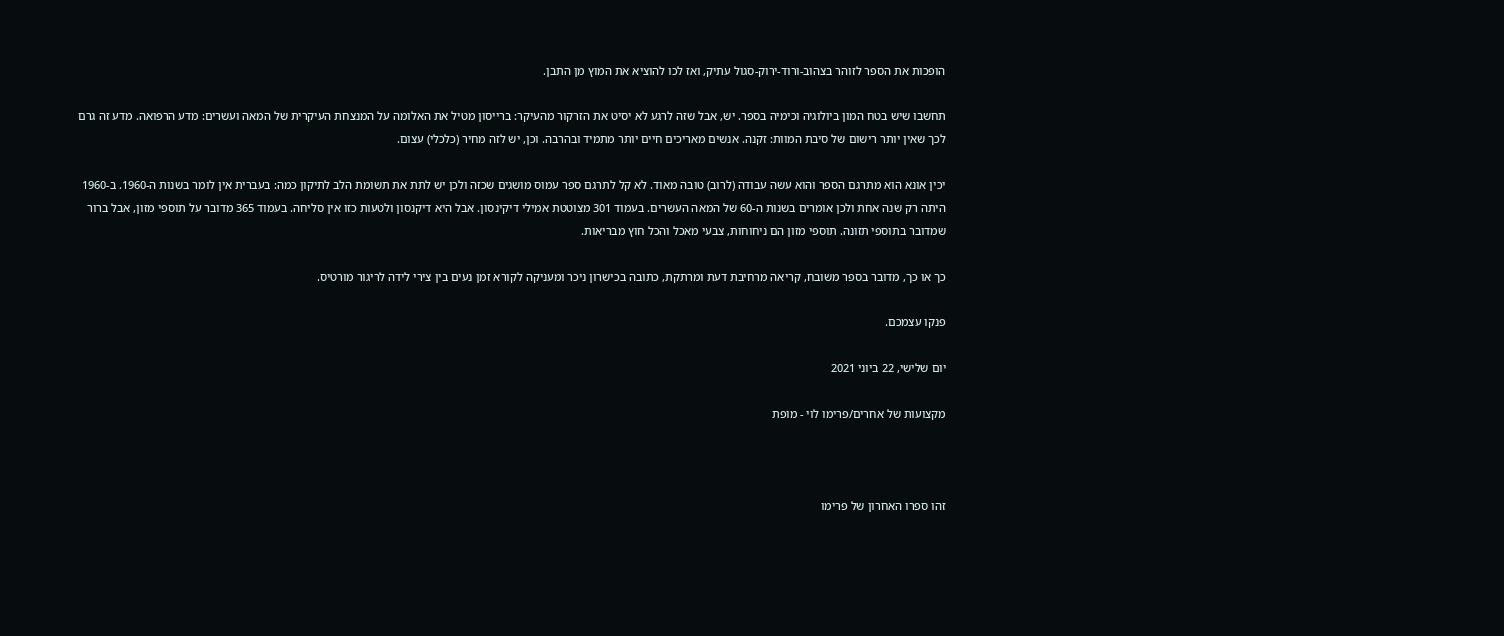הופכות את הספר לזוהר בצהוב-ורוד-ירוק-סגול עתיק, ואז לכו להוציא את המוץ מן התבן.

תחשבו שיש בטח המון ביולוגיה וכימיה בספר. יש, אבל שזה לרגע לא יסיט את הזרקור מהעיקר: ברייסון מטיל את האלומה על המנצחת העיקרית של המאה ועשרים: מדע הרפואה. מדע זה גרם לכך שאין יותר רישום של סיבת המוות: זקנה. אנשים מאריכים חיים יותר מתמיד ובהרבה. וכן, יש לזה מחיר (כלכלי) עצום.

יכין אונא הוא מתרגם הספר והוא עשה עבודה (לרוב) טובה מאוד. לא קל לתרגם ספר עמוס מושגים שכזה ולכן יש לתת את תשומת הלב לתיקון כמה: בעברית אין לומר בשנות ה-1960. ב-1960 היתה רק שנה אחת ולכן אומרים בשנות ה-60 של המאה העשרים. בעמוד 301 מצוטטת אמילי דיקינסון. אבל היא דיקנסון ולטעות כזו אין סליחה. בעמוד 365 מדובר על תוספי מזון, אבל ברור שמדובר בתוספי תזונה. תוספי מזון הם ניחוחות, צבעי מאכל והכל חוץ מבריאות.

כך או כך, מדובר בספר משובח, קריאה מרחיבת דעת ומרתקת, כתובה בכישרון ניכר ומעניקה לקורא זמן נעים בין צירי לידה לריגור מורטיס.

פנקו עצמכם.

יום שלישי, 22 ביוני 2021

מקצועות של אחרים/פרימו לוי - מופת



זהו ספרו האחרון של פרימו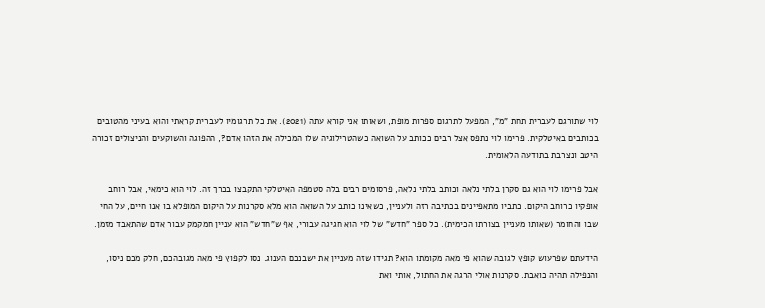לוי שתורגם לעברית תחת "מ", המפעל לתרגום ספרות מופת, ושאותו אני קורא עתה (2021). את כל תרגומיו לעברית קראתי והוא בעיני מהטובים בכותבים באיטלקית. פרימו לוי נתפס אצל רבים ככותב על השואה כשהטרילוגיה שלו המכילה את הזהו אדם?, ההפוגה והשוקעים והניצולים זכורה היטב ונצרבת בתודעה הלאומית.

אבל פרימו לוי הוא גם סקרן בלתי נלאה וכותב בלתי נלאה, פרסומים רבים בלה סטמפה האיטלקי התקבצו בכרך זה. לוי הוא כימאי, אבל רוחב אופקיו כרוחב היקום. כתביו מתאפיינים בכתיבה רזה ולעניין, כשאינו כותב על השואה הוא מלא סקרנות על היקום המופלא בו אנו חיים, על החי שבו והחומר (שאותו מעניין בצורתו הכימית). כל ספר "חדש" של לוי הוא חגיגה עבורי, אף ש"חדש" הוא עניין חמקמק עבור אדם שהתאבד מזמן.

הידעתם שפרעוש קופץ לגובה שהוא פי מאה מקומתו הוא? תגידו שזה מעניין את ישבנכם הענוג. נסו לקפוץ פי מאה מגובהכם, חלק מכם ניסו, והנפילה תהיה כואבת. סקרנות אולי הרגה את החתול, אותי ואת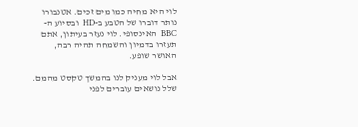לוי היא מחיה כמו מים זכים. אטנבורו נותר דוברו של הטבע ב-HD  ובסיוע ה-BBC  האינסופי. לוי נעזר בעיתון, אתם תעזרו בדמיון והשמחה תהיה רבה, האושר שופע.

אבל לוי מעניק לנו בהמשך טקסט מהמם. שלל נושאים עוברים לפני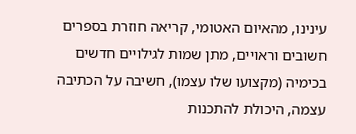עינינו, מהאיום האטומי, קריאה חוזרת בספרים חשובים וראויים, מתן שמות לגילויים חדשים בכימיה (מקצועו שלו עצמו), חשיבה על הכתיבה עצמה, היכולת להתכנות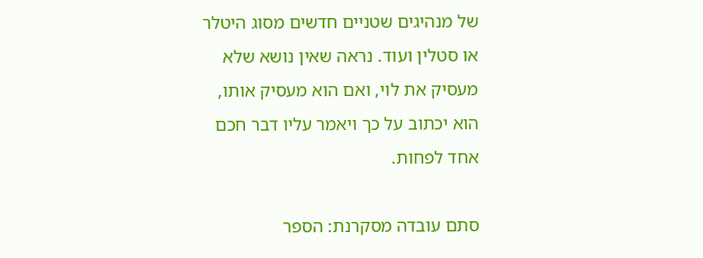של מנהיגים שטניים חדשים מסוג היטלר או סטלין ועוד. נראה שאין נושא שלא מעסיק את לוי, ואם הוא מעסיק אותו, הוא יכתוב על כך ויאמר עליו דבר חכם אחד לפחות.

סתם עובדה מסקרנת: הספר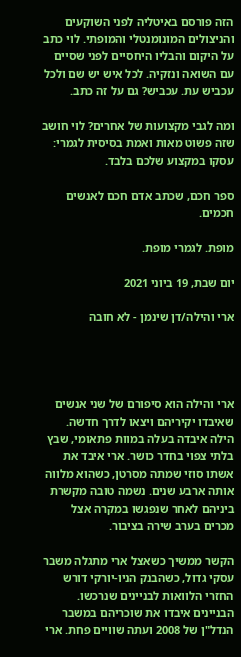הזה פורסם באיטליה לפני השוקעים והניצולים המונומנטלי והמופתי. לוי כתב על היקום והבליו היחסיים לפני שסיים עם השואה ונזקיה. לכל איש יש שם ולכל עכביש עת. עכביש? גם על זה כתב.

ומה לגבי מקצועות של אחרים? לוי חושב שזה פשוט מאות ואמת בסיסית לגמרי: עסקו במקצוע שלכם בלבד.

ספר חכם, שכתב אדם חכם לאנשים חכמים.

מופת. לגמרי מופת.

יום שבת, 19 ביוני 2021

ארי והילה/דן שינמן - לא חובה




ארי והילה הוא סיפורם של שני אנשים שאיבדו יקיריהם ויצאו לדרך חדשה. הילה איבדה בעלה במוות פתאומי, שבץ בלתי צפוי בחדר כושר. ארי איבד את אשתו סוזי שמתה מסרטן, כשהוא מלווה אותה ארבע שנים. נשמה טובה מקשרת ביניהם לאחר שנפגשו במקרה אצל מכרים בערב שירה בציבור.

הקשר ממשיך כשאצל ארי מתגלה משבר עסקי גדול, כשהבנק הניו-יורקי דורש החזרי הלוואות לבניינים שנרכשו. הבניינים איבדו את שוכריהם במשבר הנדל"ן של 2008 ועתה שוויים פחת. ארי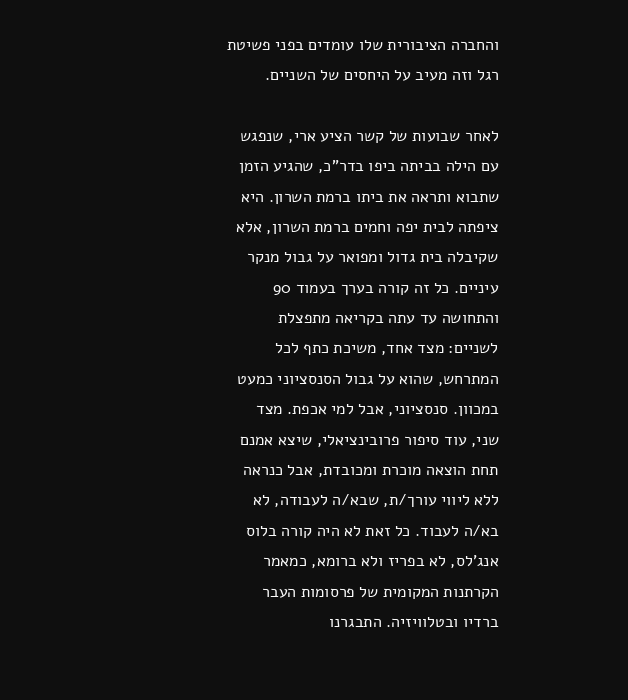והחברה הציבורית שלו עומדים בפני פשיטת רגל וזה מעיב על היחסים של השניים.

לאחר שבועות של קשר הציע ארי, שנפגש עם הילה בביתה ביפו בדר"כ, שהגיע הזמן שתבוא ותראה את ביתו ברמת השרון. היא ציפתה לבית יפה וחמים ברמת השרון, אלא שקיבלה בית גדול ומפואר על גבול מנקר עיניים. כל זה קורה בערך בעמוד 90 והתחושה עד עתה בקריאה מתפצלת לשניים: מצד אחד, משיכת כתף לכל המתרחש, שהוא על גבול הסנסציוני כמעט במכוון. סנסציוני, אבל למי אכפת. מצד שני, עוד סיפור פרובינציאלי, שיצא אמנם תחת הוצאה מוכרת ומכובדת, אבל כנראה ללא ליווי עורך/ת, שבא/ה לעבודה, לא בא/ה לעבוד. כל זאת לא היה קורה בלוס אנג'לס, לא בפריז ולא ברומא, כמאמר הקרתנות המקומית של פרסומות העבר ברדיו ובטלוויזיה. התבגרנו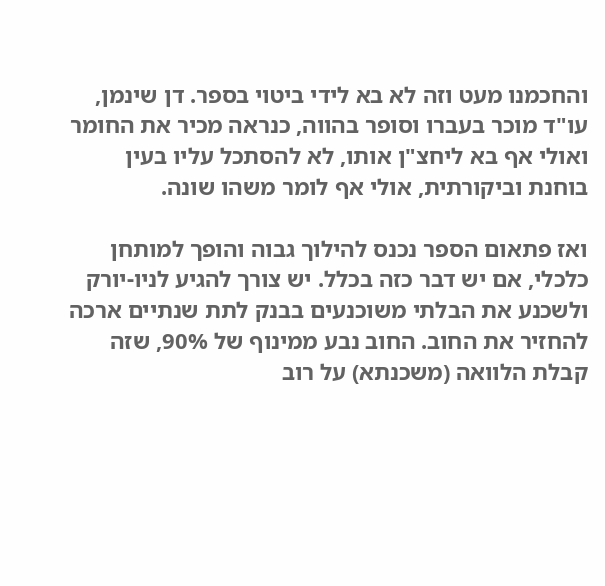והחכמנו מעט וזה לא בא לידי ביטוי בספר. דן שינמן, עו"ד מוכר בעברו וסופר בהווה, כנראה מכיר את החומר ואולי אף בא ליחצ"ן אותו, לא להסתכל עליו בעין בוחנת וביקורתית, אולי אף לומר משהו שונה.

ואז פתאום הספר נכנס להילוך גבוה והופך למותחן כלכלי, אם יש דבר כזה בכלל. יש צורך להגיע לניו-יורק ולשכנע את הבלתי משוכנעים בבנק לתת שנתיים ארכה להחזיר את החוב. החוב נבע ממינוף של 90%, שזה קבלת הלוואה (משכנתא) על רוב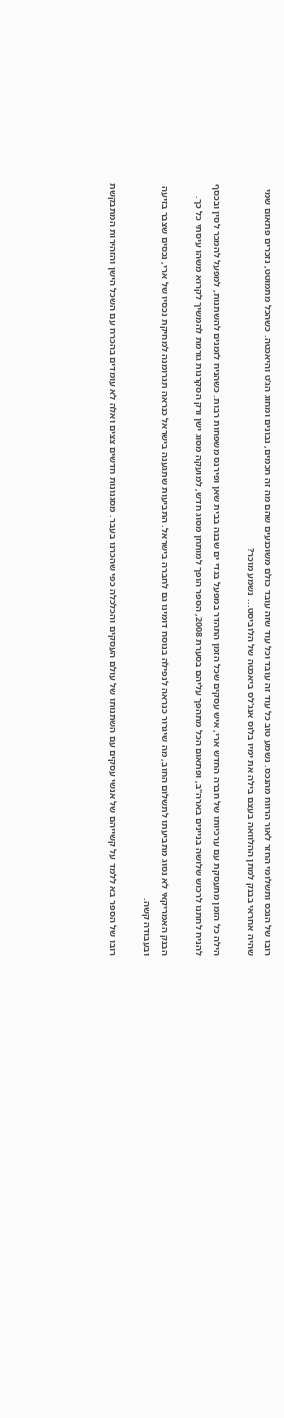רובו של הנכס ותשלומי החזר לאור הרווח מהנכס. נשמע טוב כל עוד זה עובד וכל עוד שזה עובד כולם משוכנעים שהם מה זה חכמים, נבונים ומחוג הג'ט והיאכטה. כשהכל מתמוטט, נזכרים פתאום שמי שהיה אחראי בבנק למתן ההלוואה בעצם בילה את ימיו בלוס אנג'לס ביאכטה של הלוביסט... נשמע מוכר?

הילה כל הזמן מתעסקת עם ערכיותו של חברה החדש ארי, איש עסקים שכל הזמן התהדר במפעל בגדי ים שבנה בבית שאן ופירנס משפחות רבות. כשהניח לזמנים להשתנות, למפעל להמכר לסין ובכסף להניח לחתנו לרכוש שלושה בניינים בארה"ב, ופתאום הכל מתהפך עליהם בסערת 2008, הספר הופך למותחן מסוג חדש, למועקה מסוג ישן ורק הסקרנות גורמת להמשיך לקרוא משהו עיסתי כל כך.

הבנק האמריקאי לא נסוג מתביעתו לתשלום החוב, מה שיגרור כנראה לנפילה בנוסח דומינו גם לחברה בישראל. התביעות שתגענה בישראל כנראה תגרומנה למחיקת נכסיו של ארי, נכסים שצבר בזיעה ובעבודה קשה.

רובו של הספר בא ללמד על קשייהם של אנשי עסקים עם השתנותו של עולם העסקים והכלכלה כפי שהכרנו בעבר. מסגנונות חדשים צצים ואלה לא עומדים בהכרח עם השכל הישן והזהירות המתבקשת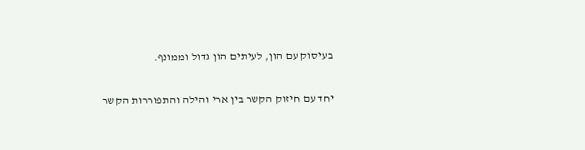בעיסוק עם הון, לעיתים הון גדול וממונף.

יחד עם חיזוק הקשר בין ארי והילה והתפוררות הקשר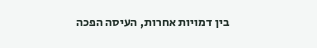בין דמויות אחרות, העיסה הפכה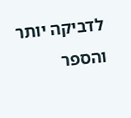לדביקה יותר והספר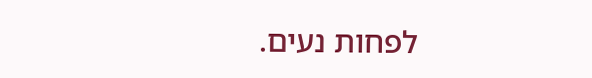לפחות נעים.